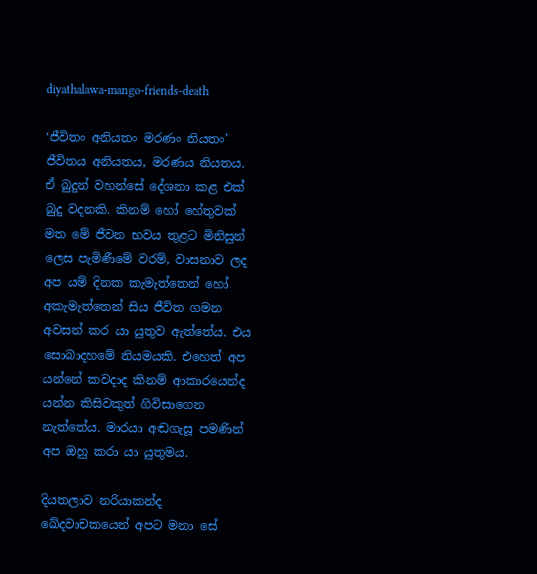diyathalawa-mango-friends-death

‘ජීවිතං අනියතං මරණං නියතං’ ජීවිතය අනියතය, මරණය නියතය. ඒ බුදුන් වහන්සේ දේශනා කළ එක් බුදු වදනකි. කිනම් හෝ හේතුවක් මත මේ ජීවන භවය තුළට මිනිසුන් ලෙස පැමිණීමේ වරම්, වාසනාව ලද අප යම් දිනක කැමැත්තෙන් හෝ අකැමැත්තෙන් සිය ජීවිත ගමන අවසන් කර යා යුතුව ඇත්තේය. එය සොබාදහමේ නියමයකි. එහෙත් අප යන්නේ කවදාද කිනම් ආකාරයෙන්ද යන්න කිසිවකුත් ගිවිසාගෙන නැත්තේය. මාරයා අඬගැසූ පමණින් අප ඔහු කරා යා යුතුමය.

දියතලාව නරියාකන්ද ඛේදවාචකයෙන් අපට මනා සේ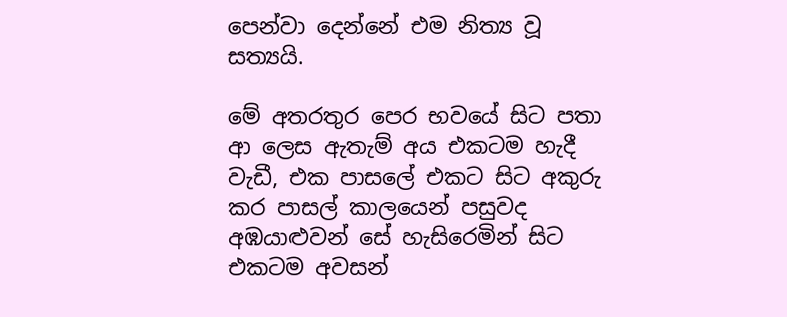පෙන්වා දෙන්නේ එම නිත්‍ය වූ සත්‍යයි.

මේ අතරතුර පෙර භවයේ සිට පතා ආ ලෙස ඇතැම් අය එකටම හැදී වැඩී, එක පාසලේ එකට සිට අකුරු කර පාසල් කාලයෙන් පසුවද අඹයාළුවන් සේ හැසිරෙමින් සිට එකටම අවසන්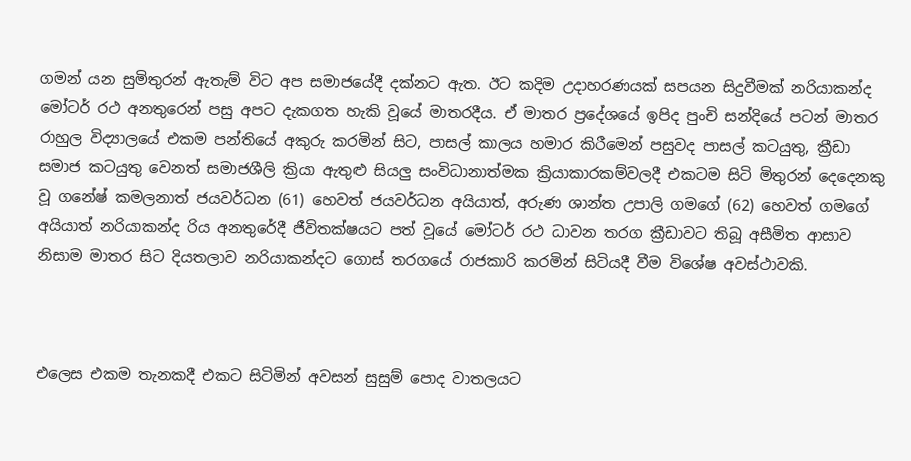ගමන් යන සුමිතුරන් ඇතැම් විට අප සමාජයේදී දක්නට ඇත. ඊට කදිම උදාහරණයක් සපයන සිදුවීමක් නරියාකන්ද මෝටර් රථ අනතුරෙන් පසු අපට දැකගත හැකි වූයේ මාතරදීය. ඒ මාතර ප්‍රදේශයේ ඉපිද පුංචි සන්දියේ පටන් මාතර රාහුල විද්‍යාලයේ එකම පන්තියේ අකුරු කරමින් සිට, පාසල් කාලය හමාර කිරීමෙන් පසුවද පාසල් කටයුතු, ක්‍රීඩා සමාජ කටයුතු වෙනත් සමාජශීලි ක්‍රියා ඇතුළු සියලු සංවිධානාත්මක ක්‍රියාකාරකම්වලදී එකටම සිටි මිතුරන් දෙදෙනකු වූ ගනේෂ් කමලනාත් ජයවර්ධන (61) හෙවත් ජයවර්ධන අයියාත්, අරුණ ශාන්ත උපාලි ගමගේ (62) හෙවත් ගමගේ අයියාත් නරියාකන්ද රිය අනතුරේදී ජීවිතක්ෂයට පත් වූයේ මෝටර් රථ ධාවන තරග ක්‍රීඩාවට තිබූ අසීමිත ආසාව නිසාම මාතර සිට දියතලාව නරියාකන්දට ගොස් තරගයේ රාජකාරි කරමින් සිටියදී වීම විශේෂ අවස්ථාවකි.



එලෙස එකම තැනකදී එකට සිටිමින් අවසන් සුසුම් පොද වාතලයට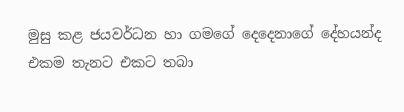මුසු කළ ජයවර්ධන හා ගමගේ දෙදෙනාගේ දේහයන්ද එකම තැනට එකට තබා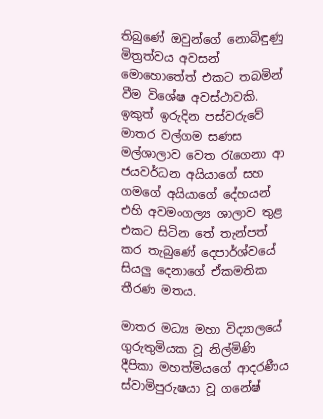තිබුණේ ඔවුන්ගේ නොබිඳුණු මිත්‍රත්වය අවසන් මොහොතේත් එකට තබමින් වීම විශේෂ අවස්ථාවකි. ඉකුත් ඉරුදින පස්වරුවේ මාතර වල්ගම සණස මල්ශාලාව වෙත රැගෙනා ආ ජයවර්ධන අයියාගේ සහ ගමගේ අයියාගේ දේහයන් එහි අවමංගල්‍ය ශාලාව තුළ එකට සිටින තේ තැන්පත් කර තැබුණේ දෙපාර්ශ්වයේ සියලු දෙනාගේ ඒකමතික තීරණ මතය.

මාතර මධ්‍ය මහා විද්‍යාලයේ ගුරුතුමියක වූ නිල්මිණි දීපිකා මහත්මියගේ ආදරණීය ස්වාමිපුරුෂයා වූ ගනේෂ්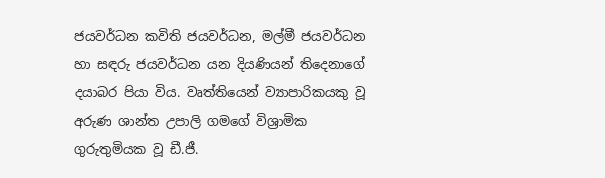ජයවර්ධන කවිති ජයවර්ධන, මල්මී ජයවර්ධන හා සඳරු ජයවර්ධන යන දියණියන් තිදෙනාගේ දයාබර පියා විය. වෘත්තියෙන් ව්‍යාපාරිකයකු වූ අරුණ ශාන්ත උපාලි ගමගේ විශ්‍රාමික ගුරුතුමියක වූ ඩී.ජී.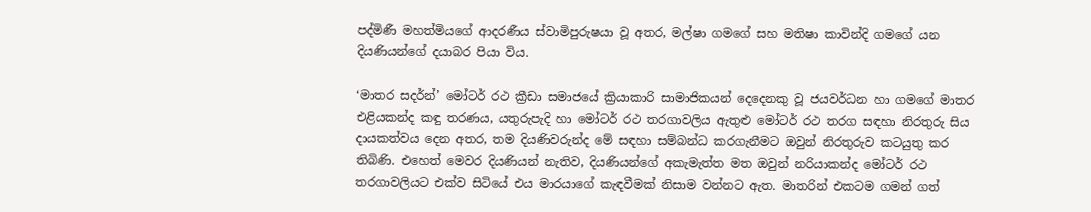පද්මිණී මහත්මියගේ ආදරණීය ස්වාමිපුරුෂයා වූ අතර, මල්ෂා ගමගේ සහ මතිෂා කාවින්දි ගමගේ යන දියණියන්ගේ දයාබර පියා විය.

‘මාතර සදර්න්’ මෝටර් රථ ක්‍රීඩා සමාජයේ ක්‍රියාකාරි සාමාජිකයන් දෙදෙනකු වූ ජයවර්ධන හා ගමගේ මාතර එළියකන්ද කඳු තරණය, යතුරුපැදි හා මෝටර් රථ තරගාවලිය ඇතුළු මෝටර් රථ තරග සඳහා නිරතුරු සිය දායකත්වය දෙන අතර, තම දියණිවරුන්ද මේ සඳහා සම්බන්ධ කරගැනීමට ඔවුන් නිරතුරුව කටයුතු කර තිබිණි. එහෙත් මෙවර දියණියන් නැතිව, දියණියන්ගේ අකැමැත්ත මත ඔවුන් නරියාකන්ද මෝටර් රථ තරගාවලියට එක්ව සිටියේ එය මාරයාගේ කැඳවීමක් නිසාම වන්නට ඇත. මාතරින් එකටම ගමන් ගත්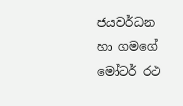ජයවර්ධන හා ගමගේ මෝටර් රථ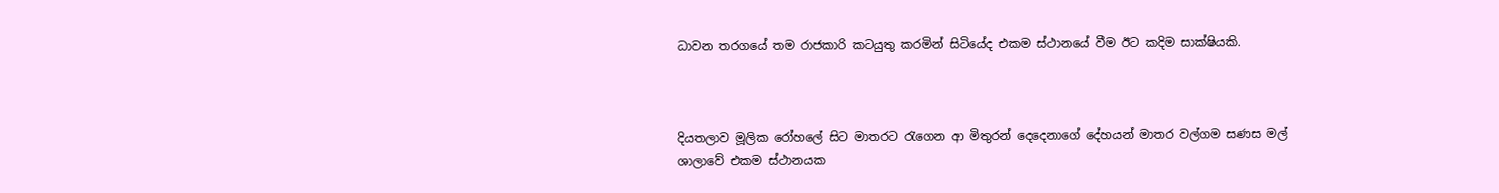ධාවන තරගයේ තම රාජකාරි කටයුතු කරමින් සිටියේද එකම ස්ථානයේ වීම ඊට කදිම සාක්ෂියකි.



දියතලාව මූලික රෝහලේ සිට මාතරට රැගෙන ආ මිතුරන් දෙදෙනාගේ දේහයන් මාතර වල්ගම සණස මල් ශාලාවේ එකම ස්ථානයක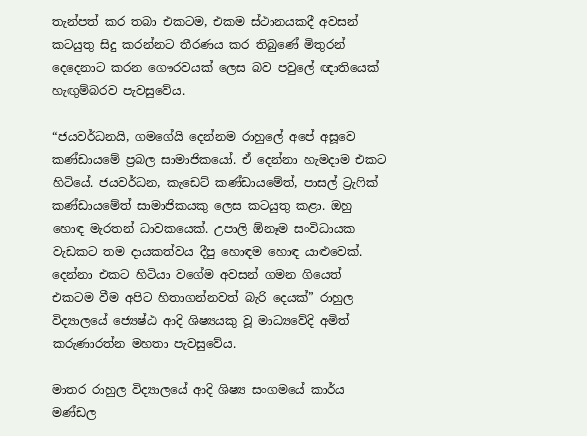තැන්පත් කර තබා එකටම, එකම ස්ථානයකදී අවසන් කටයුතු සිදු කරන්නට තීරණය කර තිබුණේ මිතුරන් දෙදෙනාට කරන ගෞරවයක් ලෙස බව පවුලේ ඥාතියෙක් හැඟුම්බරව පැවසුවේය.

“ජයවර්ධනයි, ගමගේයි දෙන්නම රාහුලේ අපේ අසූවෙ කණ්ඩායමේ ප්‍රබල සාමාජිකයෝ. ඒ දෙන්නා හැමදාම එකට හිටියේ. ජයවර්ධන, කැඩෙට් කණ්ඩායමේත්, පාසල් ට්‍රැෆික් කණ්ඩායමේත් සාමාජිකයකු ලෙස කටයුතු කළා. ඔහු හොඳ මැරතන් ධාවකයෙක්. උපාලි ඕනෑම සංවිධායක වැඩකට තම දායකත්වය දීපු හොඳම හොඳ යාළුවෙක්. දෙන්නා එකට හිටියා වගේම අවසන් ගමන ගියෙත් එකටම වීම අපිට හිතාගන්නවත් බැරි දෙයක්” රාහුල විද්‍යාලයේ ජ්‍යෙෂ්ඨ ආදි ශිෂ්‍යයකු වූ මාධ්‍යවේදි අමිත් කරුණාරත්න මහතා පැවසුවේය.

මාතර රාහුල විද්‍යාලයේ ආදි ශිෂ්‍ය සංගමයේ කාර්ය මණ්ඩල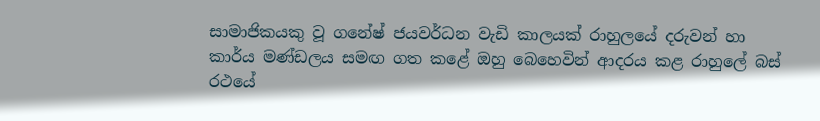සාමාජිකයකු වූ ගනේෂ් ජයවර්ධන වැඩි කාලයක් රාහුලයේ දරුවන් හා කාර්ය මණ්ඩලය සමඟ ගත කළේ ඔහු බෙහෙවින් ආදරය කළ රාහුලේ බස් රථයේ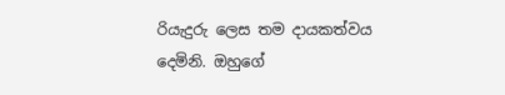රියැදුරු ලෙස තම දායකත්වය දෙමිනි. ඔහුගේ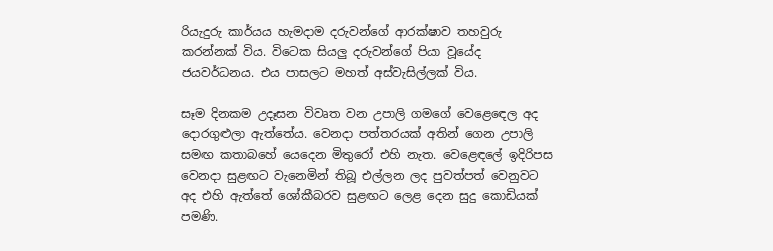රියැදුරු කාර්යය හැමදාම දරුවන්ගේ ‍ආරක්ෂාව තහවුරු කරන්නක් විය. විටෙක සියලු දරුවන්ගේ පියා වූයේද ජයවර්ධනය. එය පාසලට මහත් අස්වැසිල්ලක් විය.

සෑම දිනකම උදෑසන විවෘත වන උපාලි ගමගේ වෙළෙඳ‍ෙල අද දොරගුළුලා ඇත්තේය. වෙනදා පත්තරයක් අතින් ගෙන උපාලි සමඟ කතාබහේ යෙදෙන මිතුරෝ එහි නැත. වෙළෙඳලේ ඉදිරිපස වෙනදා සුළඟට වැනෙමින් තිබූ එල්ලන ලද පුවත්පත් වෙනුවට අද එහි ඇත්තේ ශෝකීබරව සුළඟට ලෙළ දෙන සුදු කොඩියක් පමණි.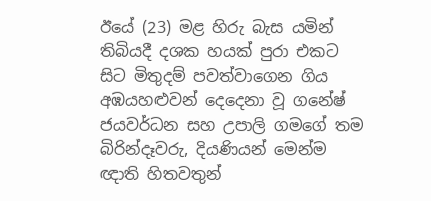ඊයේ (23) මළ හිරු බැස යමින් තිබියදී දශක හයක් පුරා එකට සිට මිතුදම් පවත්වාගෙන ගිය අඹයහළුවන් දෙදෙනා වූ ගනේෂ් ජයවර්ධන සහ උපාලි ගමගේ තම බිරින්දෑවරු, දියණියන් මෙන්ම ඥාති හිතවතුන්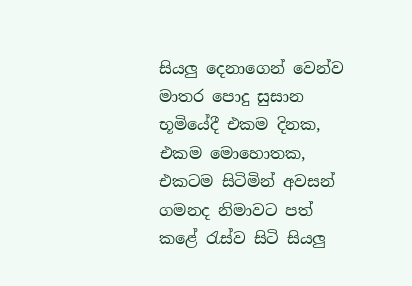සියලු දෙනාගෙන් වෙන්ව මාතර පොදු සුසාන භූමියේදී එකම දිනක, එකම මොහොතක, එකටම සිටිමින් අවසන් ගමනද නිමාවට පත් කළේ රැස්ව සිටි සියලු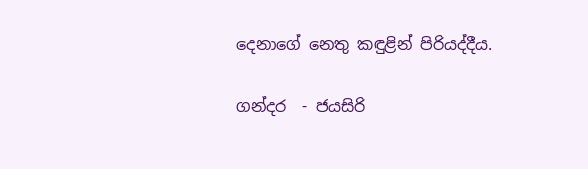දෙනාගේ නෙතු කඳුළින් පිරියද්දීය.

ගන්දර  - ජයසිරි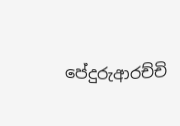පේදුරුආරච්චි